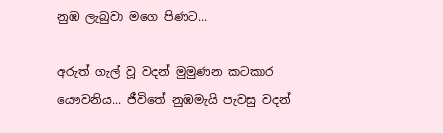නුඹ ලැබුවා මගෙ පිණට...

අරුත් ගැල් වූ වදන් මුමුණන කටකාර යෞවනිය... ජීවිතේ නුඹමැයි පැවසු වදන්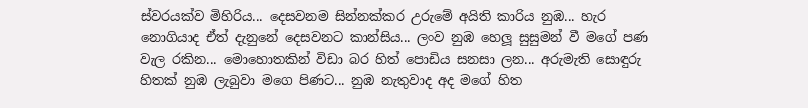ස්වරයක්ව මිහිරිය... දෙසවනම සින්නක්කර උරුමේ අයිති කාරිය නුඹ... හැර නොගියාද ඒත් දැනුනේ දෙසවනට කාන්සිය... ලංව නුඹ හෙලූ සුසුමන් වී මගේ පණ වැල රකින... මොහොතකින් විඩා බර හිත් පොඩිය සනසා ලන... අරුමැති සොඳුරු හිතක් නුඹ ලැබුවා මගෙ පිණට... නුඹ නැතුවාද අද මගේ හිත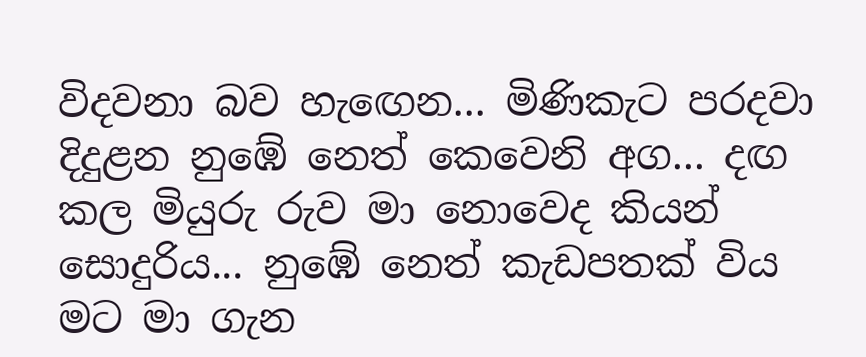විදවනා බව හැඟෙන... මිණිකැට පරදවා දිදුළන නුඹේ නෙත් කෙවෙනි අග... දඟ කල මියුරු රුව මා නොවෙද කියන් සොදුරිය... නුඹේ නෙත් කැඩපතක් විය මට මා ගැන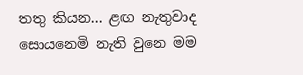තතු කියන... ළඟ නැතුවාද සොයනෙමි නැති වුනෙ මම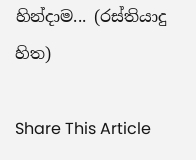හින්දාම... (රස්තියාදු හිත)

Share This Article